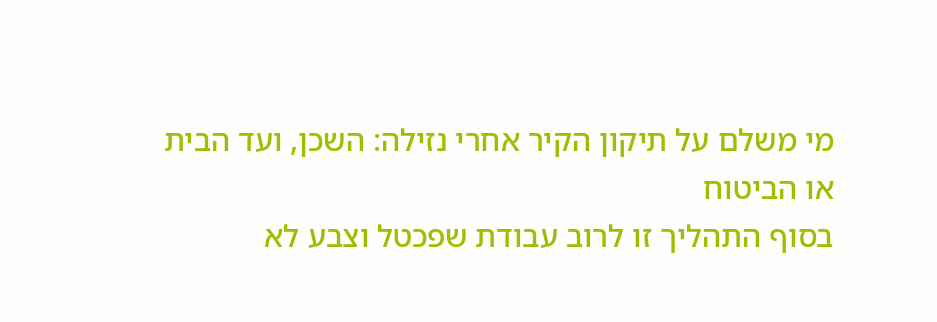מי משלם על תיקון הקיר אחרי נזילה: השכן, ועד הבית או הביטוח
בסוף התהליך זו לרוב עבודת שפכטל וצבע לא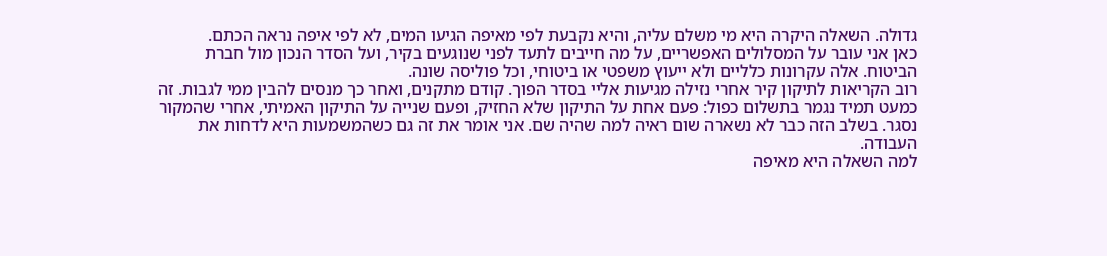גדולה. השאלה היקרה היא מי משלם עליה, והיא נקבעת לפי מאיפה הגיעו המים, לא לפי איפה נראה הכתם.
כאן אני עובר על המסלולים האפשריים, על מה חייבים לתעד לפני שנוגעים בקיר, ועל הסדר הנכון מול חברת הביטוח. אלה עקרונות כלליים ולא ייעוץ משפטי או ביטוחי, וכל פוליסה שונה.
רוב הקריאות לתיקון קיר אחרי נזילה מגיעות אליי בסדר הפוך. קודם מתקנים, ואחר כך מנסים להבין ממי לגבות. זה כמעט תמיד נגמר בתשלום כפול: פעם אחת על התיקון שלא החזיק, ופעם שנייה על התיקון האמיתי, אחרי שהמקור נסגר. בשלב הזה כבר לא נשארה שום ראיה למה שהיה שם. אני אומר את זה גם כשהמשמעות היא לדחות את העבודה.
למה השאלה היא מאיפה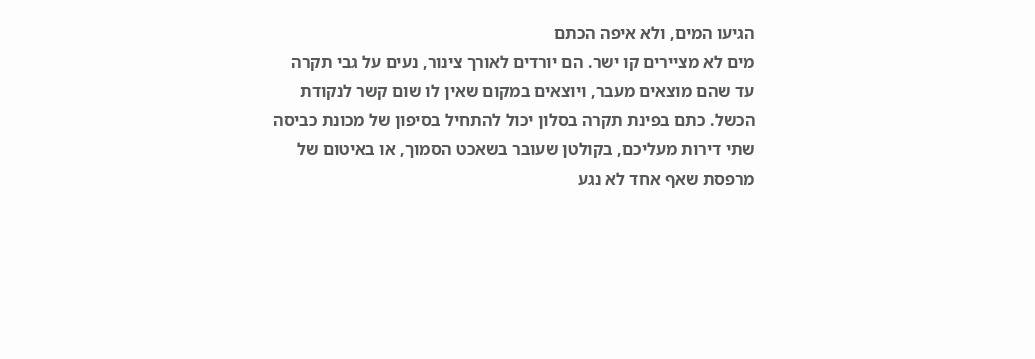הגיעו המים, ולא איפה הכתם
מים לא מציירים קו ישר. הם יורדים לאורך צינור, נעים על גבי תקרה עד שהם מוצאים מעבר, ויוצאים במקום שאין לו שום קשר לנקודת הכשל. כתם בפינת תקרה בסלון יכול להתחיל בסיפון של מכונת כביסה שתי דירות מעליכם, בקולטן שעובר בשאכט הסמוך, או באיטום של מרפסת שאף אחד לא נגע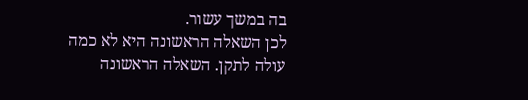בה במשך עשור.
לכן השאלה הראשונה היא לא כמה עולה לתקן. השאלה הראשונה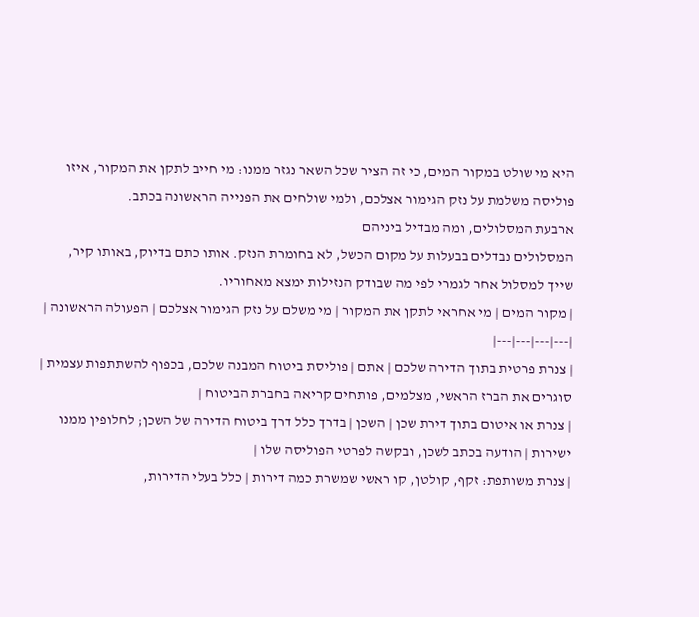היא מי שולט במקור המים, כי זה הציר שכל השאר נגזר ממנו: מי חייב לתקן את המקור, איזו פוליסה משלמת על נזק הגימור אצלכם, ולמי שולחים את הפנייה הראשונה בכתב.
ארבעת המסלולים, ומה מבדיל ביניהם
המסלולים נבדלים בבעלות על מקום הכשל, לא בחומרת הנזק. אותו כתם בדיוק, באותו קיר, שייך למסלול אחר לגמרי לפי מה שבודק הנזילות ימצא מאחוריו.
| מקור המים | מי אחראי לתקן את המקור | מי משלם על נזק הגימור אצלכם | הפעולה הראשונה |
|---|---|---|---|
| צנרת פרטית בתוך הדירה שלכם | אתם | פוליסת ביטוח המבנה שלכם, בכפוף להשתתפות עצמית | סוגרים את הברז הראשי, מצלמים, פותחים קריאה בחברת הביטוח |
| צנרת או איטום בתוך דירת שכן | השכן | בדרך כלל דרך ביטוח הדירה של השכן; לחלופין ממנו ישירות | הודעה בכתב לשכן, ובקשה לפרטי הפוליסה שלו |
| צנרת משותפת: זקף, קולטן, קו ראשי שמשרת כמה דירות | כלל בעלי הדירות,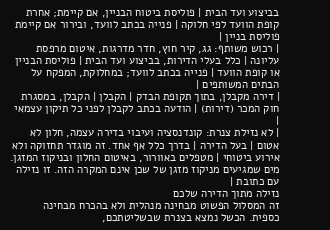בביצוע ועד הבית | פוליסת ביטוח הבניין, אם קיימת; אחרת קופת הוועד לפי חלוקה | פנייה בכתב לוועד, ובירור אם קיימת פוליסת בניין |
| רכוש משותף: גג, קיר חוץ, חדר מדרגות, איטום מרפסת עליונה | כלל בעלי הדירות, בביצוע ועד הבית | פוליסת הבניין או קופת הוועד | פנייה בכתב לוועד; במחלוקת, המפקח על הבתים המשותפים |
| דירה מקבלן, בתוך תקופת הבדק | הקבלן | הקבלן, במסגרת חוק המכר (דירות) | הודעה בכתב לקבלן לפני כל תיקון עצמאי |
| לא נזילת צנרת: קונדנסציה ועיבוי בדירה עצמה, חלון לא אטום | בעל הדירה | בדרך כלל אף אחד. זה מוגדר תחזוקה ולא אירוע ביטוחי | מטפלים באוורור, באיטום החלון ובניקוז המזגן. מים שמגיעים מניקוז מזגן של שכן אינם המקרה הזה. זו נזילה עם כתובת |
נזילה מתוך הדירה שלכם
זה המסלול הפשוט מבחינה מנהלית ולא בהכרח מבחינה כספית. הכשל נמצא בצנרת שבשליטתכם,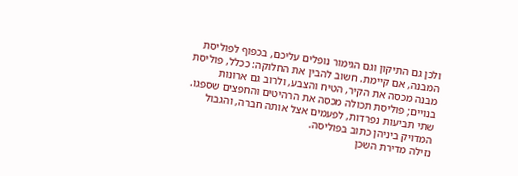ולכן גם התיקון וגם הגימור נופלים עליכם, בכפוף לפוליסת המבנה, אם קיימת. חשוב להבין את החלוקה: ככלל, פוליסת מבנה מכסה את הקיר, הטיח והצבע, ולרוב גם ארונות בנויים; פוליסת תכולה מכסה את הרהיטים והחפצים שספגו. שתי תביעות נפרדות, לפעמים אצל אותה חברה, והגבול המדויק ביניהן כתוב בפוליסה.
נזילה מדירת השכן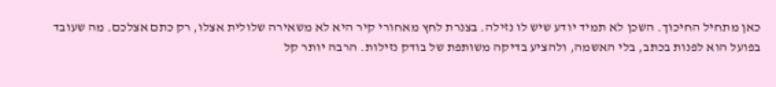כאן מתחיל החיכוך. השכן לא תמיד יודע שיש לו נזילה. בצנרת לחץ מאחורי קיר היא לא משאירה שלולית אצלו, רק כתם אצלכם. מה שעובד בפועל הוא לפנות בכתב, בלי האשמה, ולהציע בדיקה משותפת של בודק נזילות. הרבה יותר קל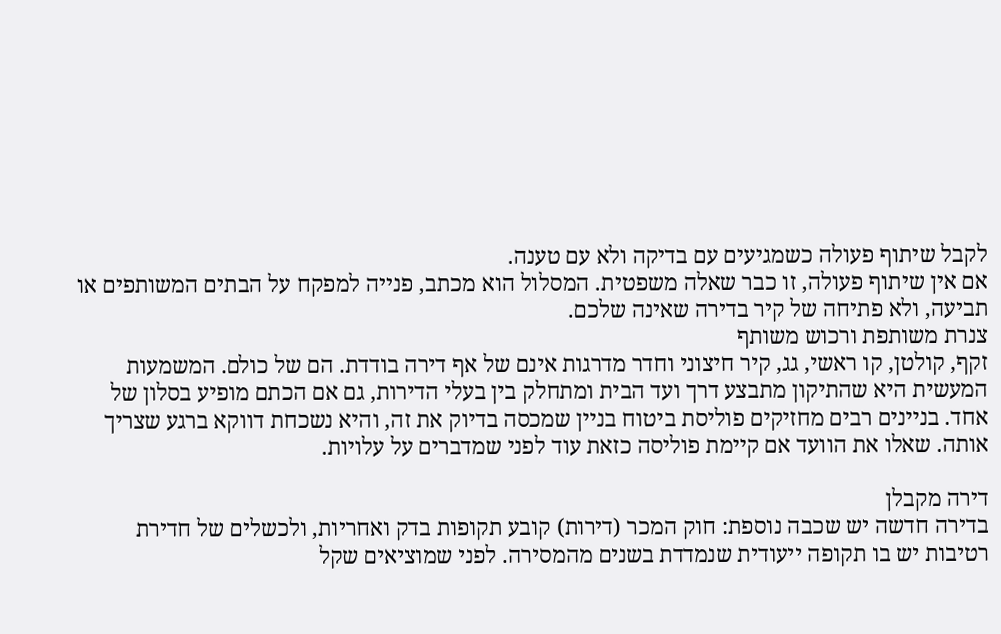לקבל שיתוף פעולה כשמגיעים עם בדיקה ולא עם טענה.
אם אין שיתוף פעולה, זו כבר שאלה משפטית. המסלול הוא מכתב, פנייה למפקח על הבתים המשותפים או תביעה, ולא פתיחה של קיר בדירה שאינה שלכם.
צנרת משותפת ורכוש משותף
זקף, קולטן, קו ראשי, גג, קיר חיצוני וחדר מדרגות אינם של אף דירה בודדת. הם של כולם. המשמעות המעשית היא שהתיקון מתבצע דרך ועד הבית ומתחלק בין בעלי הדירות, גם אם הכתם מופיע בסלון של אחד. בניינים רבים מחזיקים פוליסת ביטוח בניין שמכסה בדיוק את זה, והיא נשכחת דווקא ברגע שצריך אותה. שאלו את הוועד אם קיימת פוליסה כזאת עוד לפני שמדברים על עלויות.

דירה מקבלן
בדירה חדשה יש שכבה נוספת: חוק המכר (דירות) קובע תקופות בדק ואחריות, ולכשלים של חדירת רטיבות יש בו תקופה ייעודית שנמדדת בשנים מהמסירה. לפני שמוציאים שקל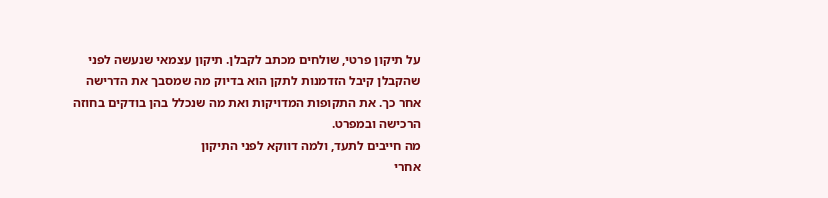על תיקון פרטי, שולחים מכתב לקבלן. תיקון עצמאי שנעשה לפני שהקבלן קיבל הזדמנות לתקן הוא בדיוק מה שמסבך את הדרישה אחר כך. את התקופות המדויקות ואת מה שנכלל בהן בודקים בחוזה הרכישה ובמפרט.
מה חייבים לתעד, ולמה דווקא לפני התיקון
אחרי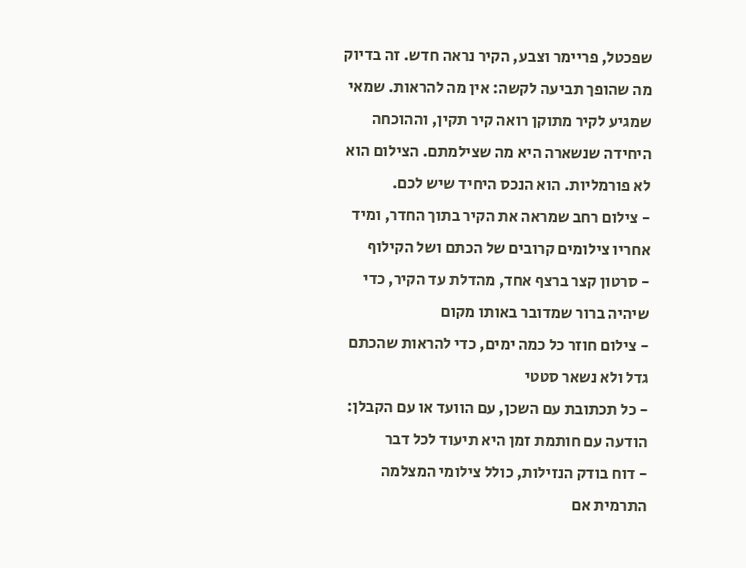שפכטל, פריימר וצבע, הקיר נראה חדש. זה בדיוק מה שהופך תביעה לקשה: אין מה להראות. שמאי שמגיע לקיר מתוקן רואה קיר תקין, וההוכחה היחידה שנשארה היא מה שצילמתם. הצילום הוא לא פורמליות. הוא הנכס היחיד שיש לכם.
- צילום רחב שמראה את הקיר בתוך החדר, ומיד אחריו צילומים קרובים של הכתם ושל הקילוף
- סרטון קצר ברצף אחד, מהדלת עד הקיר, כדי שיהיה ברור שמדובר באותו מקום
- צילום חוזר כל כמה ימים, כדי להראות שהכתם גדל ולא נשאר סטטי
- כל תכתובת עם השכן, עם הוועד או עם הקבלן: הודעה עם חותמת זמן היא תיעוד לכל דבר
- דוח בודק הנזילות, כולל צילומי המצלמה התרמית אם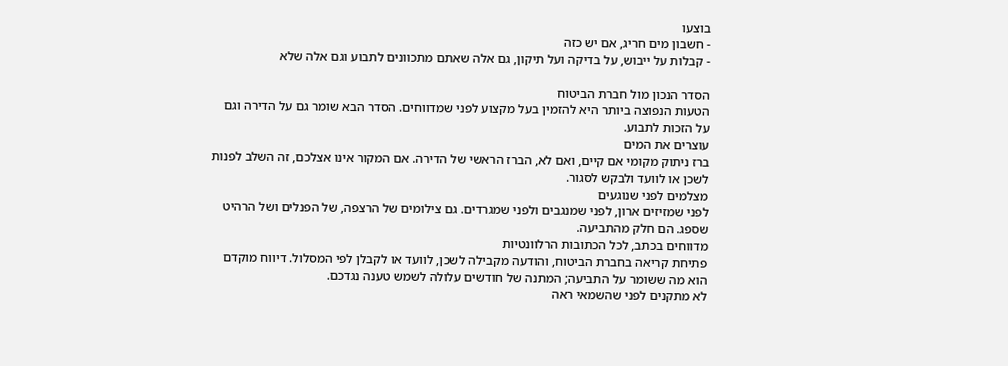בוצעו
- חשבון מים חריג, אם יש כזה
- קבלות על ייבוש, על בדיקה ועל תיקון, גם אלה שאתם מתכוונים לתבוע וגם אלה שלא

הסדר הנכון מול חברת הביטוח
הטעות הנפוצה ביותר היא להזמין בעל מקצוע לפני שמדווחים. הסדר הבא שומר גם על הדירה וגם על הזכות לתבוע.
עוצרים את המים
ברז ניתוק מקומי אם קיים, ואם לא, הברז הראשי של הדירה. אם המקור אינו אצלכם, זה השלב לפנות לשכן או לוועד ולבקש לסגור.
מצלמים לפני שנוגעים
לפני שמזיזים ארון, לפני שמנגבים ולפני שמגרדים. גם צילומים של הרצפה, של הפנלים ושל הרהיט שספג. הם חלק מהתביעה.
מדווחים בכתב, לכל הכתובות הרלוונטיות
פתיחת קריאה בחברת הביטוח, והודעה מקבילה לשכן, לוועד או לקבלן לפי המסלול. דיווח מוקדם הוא מה ששומר על התביעה; המתנה של חודשים עלולה לשמש טענה נגדכם.
לא מתקנים לפני שהשמאי ראה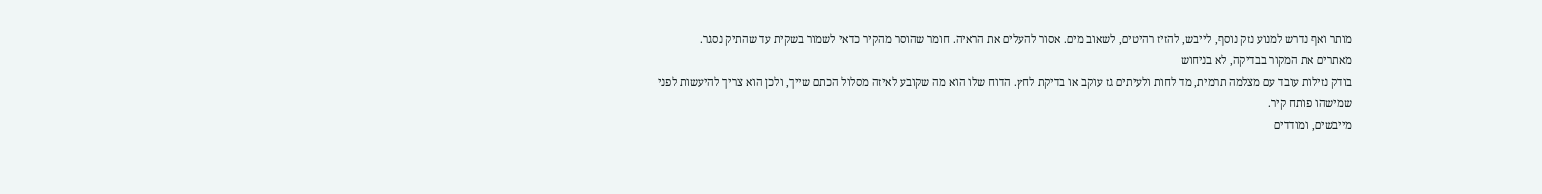מותר ואף נדרש למנוע נזק נוסף, לייבש, להזיז רהיטים, לשאוב מים. אסור להעלים את הראיה. חומר שהוסר מהקיר כדאי לשמור בשקית עד שהתיק נסגר.
מאתרים את המקור בבדיקה, לא בניחוש
בודק נזילות עובד עם מצלמה תרמית, מד לחות ולעיתים גז עוקב או בדיקת לחץ. הדוח שלו הוא מה שקובע לאיזה מסלול הכתם שייך, ולכן הוא צריך להיעשות לפני שמישהו פותח קיר.
מייבשים, ומודדים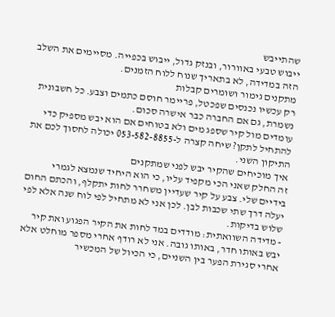שהתייבש
ייבוש טבעי באוורור, ובנזק גדול, ייבוש בכפייה. מסיימים את השלב הזה במדידה, לא בתאריך שנוח ללוח הזמנים.
מתקנים גימור ושומרים קבלות
רק עכשיו נכנסים שפכטל, פריימר חוסם כתמים וצבע. כל חשבונית נשמרת, גם אם החברה כבר אישרה סכום.
עומדים מול קיר שספג מים ולא בטוחים אם הוא יבש מספיק כדי להתחיל לתקן? שיחה קצרה ל-053-582-8855 יכולה לחסוך לכם את התיקון השני.
איך מוכיחים שהקיר יבש לפני שמתקנים
זה החלק שאני הכי מקפיד עליו, כי הוא היחיד שנמצא לגמרי בידיים שלי. צבע על קיר שעדיין משחרר לחות יתקלף, והכתם החום יעלה דרך שתי שכבות לבן. לכן אני לא מתחיל לפי לוח שנה אלא לפי שלוש בדיקות.
- מדידה השוואתית: מודדים במד לחות את הקיר הפגוע ואת קיר יבש באותו חדר, באותו גובה. אני לא רודף אחרי מספר מוחלט אלא אחרי סגירת הפער בין השניים, כי הכיול של המכשיר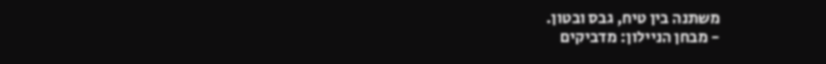משתנה בין טיח, גבס ובטון.
- מבחן הניילון: מדביקים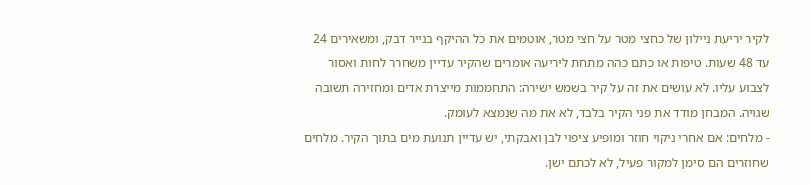לקיר יריעת ניילון של כחצי מטר על חצי מטר, אוטמים את כל ההיקף בנייר דבק, ומשאירים 24 עד 48 שעות. טיפות או כתם כהה מתחת ליריעה אומרים שהקיר עדיין משחרר לחות ואסור לצבוע עליו. לא עושים את זה על קיר בשמש ישירה: התחממות מייצרת אדים ומחזירה תשובה שגויה. המבחן מודד את פני הקיר בלבד, לא את מה שנמצא לעומק.
- מלחים: אם אחרי ניקוי חוזר ומופיע ציפוי לבן ואבקתי, יש עדיין תנועת מים בתוך הקיר. מלחים שחוזרים הם סימן למקור פעיל, לא לכתם ישן.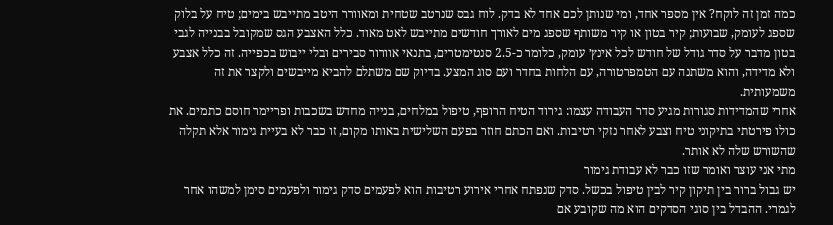כמה זמן זה לוקח? אין מספר אחד, ומי שנותן לכם אחד לא בדק. לוח גבס שנרטב שטחית ומאוורר היטב מתייבש בימים; טיח על בלוק שספג לעומק, שבועות; קיר בטון או קיר משותף שספג מים לאורך חודשים מתייבש לאט מאוד. כלל האצבע הגס שמקובל בבנייה לגבי בטון מדבר על סדר גודל של חודש לכל אינץ׳ עומק, כלומר כ-2.5 סנטימטרים, בתנאי אוורור סבירים ובלי ייבוש בכפייה. זה כלל אצבע ולא מדידה, והוא משתנה עם הטמפרטורה, עם הלחות בחדר ועם סוג המצע. בדיוק שם משתלם להביא מייבשים ולקצר את זה משמעותית.
אחרי שהמדידות סגורות מגיע סדר העבודה עצמו: גירוד הטיח הרופף, טיפול במלחים, בנייה מחדש בשכבות ופריימר חוסם כתמים. את כולו פירטתי בתיקוני טיח וצבע לאחר נזקי רטיבות. ואם הכתם חוזר בפעם השלישית באותו מקום, זו כבר לא בעיית גימור אלא תקלה שהשורש שלה לא אותר.
מתי אני עוצר ואומר שזו כבר לא עבודת גימור
יש גבול ברור בין תיקון קיר לבין טיפול בכשל. סדק שנפתח אחרי אירוע רטיבות הוא לפעמים סדק גימור ולפעמים סימן למשהו אחר לגמרי. ההבדל בין סוגי הסדקים הוא מה שקובע אם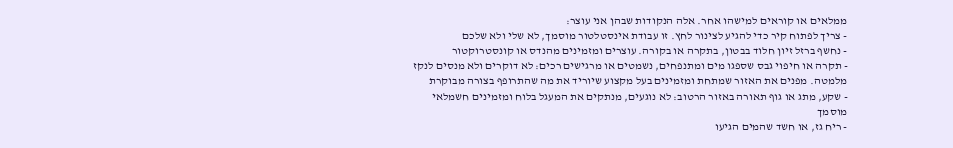ממלאים או קוראים למישהו אחר. אלה הנקודות שבהן אני עוצר:
- צריך לפתוח קיר כדי להגיע לצינור לחץ. זו עבודת אינסטלטור מוסמך, לא שלי ולא שלכם
- נחשף ברזל זיון חלוד בבטון, בתקרה או בקורה. עוצרים ומזמינים מהנדס או קונסטרוקטור
- תקרה או חיפוי גבס שספגו מים ומתנפחים, נשמטים או מרגישים רכים: לא דוקרים ולא מנסים לנקז מלמטה. מפנים את האזור שמתחת ומזמינים בעל מקצוע שיוריד את מה שהתרופף בצורה מבוקרת
- שקע, מתג או גוף תאורה באזור הרטוב: לא נוגעים, מנתקים את המעגל בלוח ומזמינים חשמלאי מוסמך
- ריח גז, או חשד שהמים הגיעו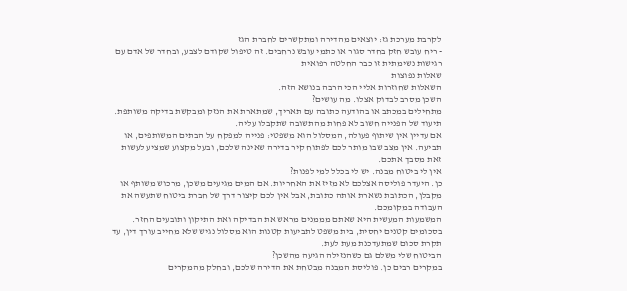לקרבת מערכת גז: יוצאים מהדירה ומתקשרים לחברת הגז
- ריח עובש חזק בחדר סגור או כתמי עובש נרחבים. זה טיפול שקודם לצבע, ובחדר של אדם עם רגישות נשימתית זו כבר החלטה רפואית
שאלות נפוצות
השאלות שחוזרות אליי הכי הרבה בנושא הזה.
השכן מסרב לבדוק אצלו. מה עושים?
מתחילים במכתב או בהודעה כתובה עם תאריך, שמתארת את הנזק ומבקשת בדיקה משותפת. תיעוד של הפנייה חשוב לא פחות מהתשובה שתקבלו עליה.
אם עדיין אין שיתוף פעולה, המסלול הוא משפטי: פנייה למפקח על הבתים המשותפים, או תביעה. אין מצב שבו מותר לכם לפתוח קיר בדירה שאינה שלכם, ובעל מקצוע שמציע לעשות זאת מסבך אתכם.
אין לי ביטוח מבנה. יש לי בכלל למי לפנות?
כן. היעדר פוליסה אצלכם לא מזיז את האחריות. אם המים מגיעים משכן, מרכוש משותף או מקבלן, הכתובת נשארת אותה כתובת, אבל אין לכם קיצור דרך של חברת ביטוח שתעשה את העבודה במקומכם.
המשמעות המעשית היא שאתם מממנים מראש את הבדיקה ואת התיקון ותובעים החזר. בסכומים קטנים יחסית, בית משפט לתביעות קטנות הוא מסלול נגיש שלא מחייב עורך דין, עד תקרת סכום שמתעדכנת מעת לעת.
הביטוח שלי משלם גם כשהנזילה הגיעה מהשכן?
במקרים רבים כן. פוליסת המבנה מבטחת את הדירה שלכם, ובחלק מהמקרים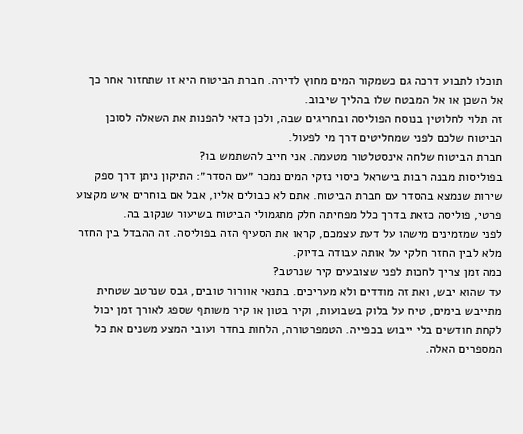תוכלו לתבוע דרכה גם כשמקור המים מחוץ לדירה. חברת הביטוח היא זו שתחזור אחר כך אל השכן או אל המבטח שלו בהליך שיבוב.
זה תלוי לחלוטין בנוסח הפוליסה ובחריגים שבה, ולכן כדאי להפנות את השאלה לסוכן הביטוח שלכם לפני שמחליטים דרך מי לפעול.
חברת הביטוח שלחה אינסטלטור מטעמה. אני חייב להשתמש בו?
בפוליסות מבנה רבות בישראל כיסוי נזקי המים נמכר ״עם הסדר״: התיקון ניתן דרך ספק שירות שנמצא בהסדר עם חברת הביטוח. אתם לא כבולים אליו, אבל אם בוחרים איש מקצוע פרטי, פוליסה כזאת בדרך כלל מפחיתה חלק מתגמולי הביטוח בשיעור שנקוב בה.
לפני שמזמינים מישהו על דעת עצמכם, קראו את הסעיף הזה בפוליסה. זה ההבדל בין החזר מלא לבין החזר חלקי על אותה עבודה בדיוק.
כמה זמן צריך לחכות לפני שצובעים קיר שנרטב?
עד שהוא יבש, ואת זה מודדים ולא מעריכים. בתנאי אוורור טובים, גבס שנרטב שטחית מתייבש בימים, טיח על בלוק בשבועות, וקיר בטון או קיר משותף שספג לאורך זמן יכול לקחת חודשים בלי ייבוש בכפייה. הטמפרטורה, הלחות בחדר ועובי המצע משנים את כל המספרים האלה.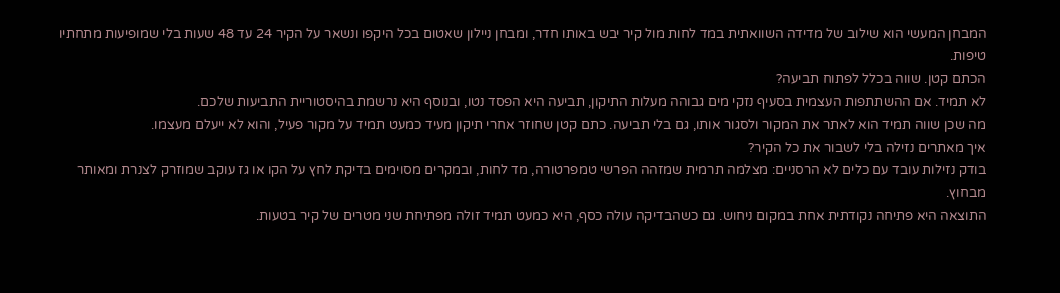המבחן המעשי הוא שילוב של מדידה השוואתית במד לחות מול קיר יבש באותו חדר, ומבחן ניילון שאטום בכל היקפו ונשאר על הקיר 24 עד 48 שעות בלי שמופיעות מתחתיו טיפות.
הכתם קטן. שווה בכלל לפתוח תביעה?
לא תמיד. אם ההשתתפות העצמית בסעיף נזקי מים גבוהה מעלות התיקון, תביעה היא הפסד נטו, ובנוסף היא נרשמת בהיסטוריית התביעות שלכם.
מה שכן שווה תמיד הוא לאתר את המקור ולסגור אותו, גם בלי תביעה. כתם קטן שחוזר אחרי תיקון מעיד כמעט תמיד על מקור פעיל, והוא לא ייעלם מעצמו.
איך מאתרים נזילה בלי לשבור את כל הקיר?
בודק נזילות עובד עם כלים לא הרסניים: מצלמה תרמית שמזהה הפרשי טמפרטורה, מד לחות, ובמקרים מסוימים בדיקת לחץ על הקו או גז עוקב שמוזרק לצנרת ומאותר מבחוץ.
התוצאה היא פתיחה נקודתית אחת במקום ניחוש. גם כשהבדיקה עולה כסף, היא כמעט תמיד זולה מפתיחת שני מטרים של קיר בטעות.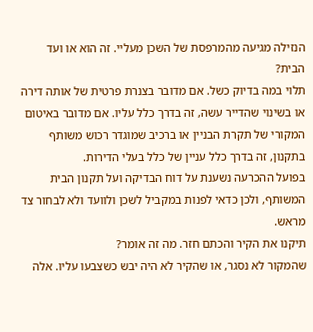הנזילה מגיעה מהמרפסת של השכן מעליי. זה הוא או ועד הבית?
תלוי במה בדיוק כשל. אם מדובר בצנרת פרטית של אותה דירה או בשינוי שהדייר עשה, זה בדרך כלל עליו. אם מדובר באיטום המקורי של תקרת הבניין או ברכיב שמוגדר רכוש משותף בתקנון, זה בדרך כלל עניין של כלל בעלי הדירות.
בפועל ההכרעה נשענת על דוח הבדיקה ועל תקנון הבית המשותף, ולכן כדאי לפנות במקביל לשכן ולוועד ולא לבחור צד מראש.
תיקנו את הקיר והכתם חזר. מה זה אומר?
שהמקור לא נסגר, או שהקיר לא היה יבש כשצבעו עליו. אלה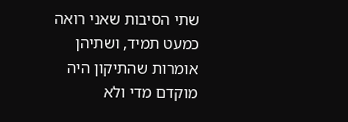שתי הסיבות שאני רואה כמעט תמיד, ושתיהן אומרות שהתיקון היה מוקדם מדי ולא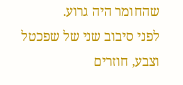שהחומר היה גרוע.
לפני סיבוב שני של שפכטל וצבע, חוזרים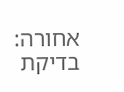אחורה: בדיקת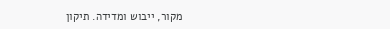מקור, ייבוש ומדידה. תיקון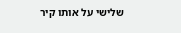שלישי על אותו קיר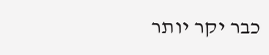כבר יקר יותר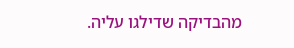מהבדיקה שדילגו עליה.